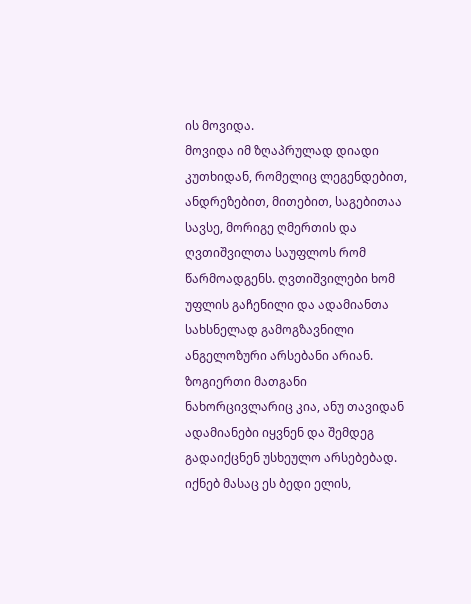ის მოვიდა.
მოვიდა იმ ზღაპრულად დიადი კუთხიდან, რომელიც ლეგენდებით, ანდრეზებით, მითებით, საგებითაა სავსე, მორიგე ღმერთის და ღვთიშვილთა საუფლოს რომ წარმოადგენს. ღვთიშვილები ხომ უფლის გაჩენილი და ადამიანთა სახსნელად გამოგზავნილი ანგელოზური არსებანი არიან. ზოგიერთი მათგანი ნახორცივლარიც კია, ანუ თავიდან ადამიანები იყვნენ და შემდეგ გადაიქცნენ უსხეულო არსებებად. იქნებ მასაც ეს ბედი ელის,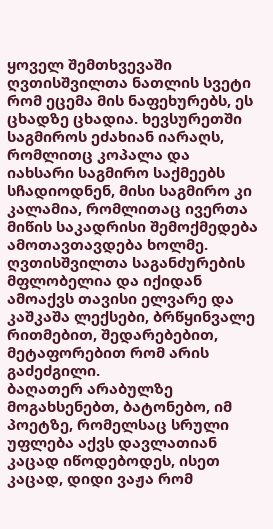ყოველ შემთხვევაში ღვთისშვილთა ნათლის სვეტი რომ ეცემა მის ნაფეხურებს, ეს ცხადზე ცხადია. ხევსურეთში საგმიროს ეძახიან იარაღს, რომლითც კოპალა და იახსარი საგმირო საქმეებს სჩადიოდნენ, მისი საგმირო კი კალამია, რომლითაც ივერთა მიწის საკადრისი შემოქმედება ამოთავთავდება ხოლმე. ღვთისშვილთა საგანძურების მფლობელია და იქიდან ამოაქვს თავისი ელვარე და კაშკაშა ლექსები, ბრწყინვალე რითმებით, შედარებებით, მეტაფორებით რომ არის გაძეძგილი.
ბაღათერ არაბულზე მოგახსენებთ, ბატონებო, იმ პოეტზე, რომელსაც სრული უფლება აქვს დავლათიან კაცად იწოდებოდეს, ისეთ კაცად, დიდი ვაჟა რომ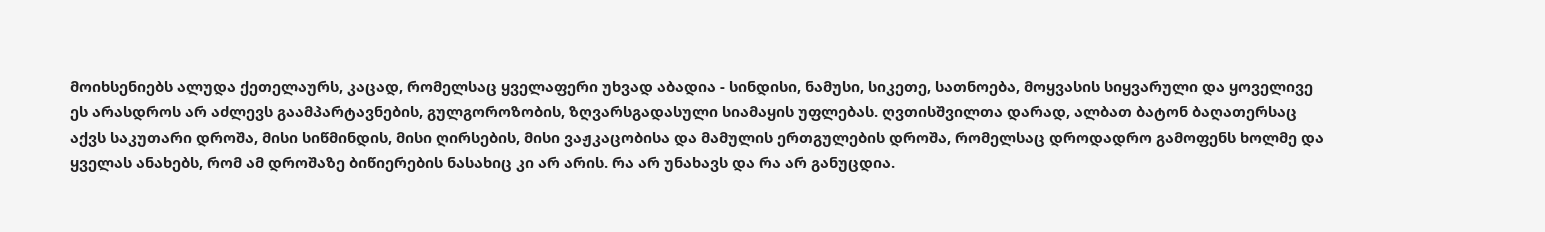მოიხსენიებს ალუდა ქეთელაურს, კაცად, რომელსაც ყველაფერი უხვად აბადია - სინდისი, ნამუსი, სიკეთე, სათნოება, მოყვასის სიყვარული და ყოველივე ეს არასდროს არ აძლევს გაამპარტავნების, გულგოროზობის, ზღვარსგადასული სიამაყის უფლებას. ღვთისშვილთა დარად, ალბათ ბატონ ბაღათერსაც აქვს საკუთარი დროშა, მისი სიწმინდის, მისი ღირსების, მისი ვაჟკაცობისა და მამულის ერთგულების დროშა, რომელსაც დროდადრო გამოფენს ხოლმე და ყველას ანახებს, რომ ამ დროშაზე ბიწიერების ნასახიც კი არ არის. რა არ უნახავს და რა არ განუცდია.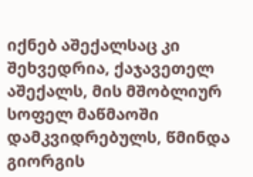იქნებ აშექალსაც კი შეხვედრია, ქაჯავეთელ აშექალს, მის მშობლიურ სოფელ მაწმაოში დამკვიდრებულს, წმინდა გიორგის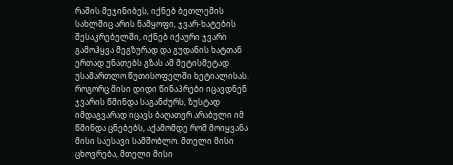რაშის მეჯინიბეს, იქნებ ბეთლემის სახლშიც არის ნამყოფი, ჯვარ-ხატების შესაკრებელში, იქნებ იქაური ჯვარი გამოჰყვა მეგზურად და გუდანის ხატთან ერთად უნათებს გზას ამ მეტისმეტად უსამართლო წუთისოფელში ხეტიალისას. როგორც მისი დიდი წინაპრები იცავდნენ ჯვარის წმინდა საგანძურს, ზუსტად იმდაგვარად იცავს ბაღათერ არაბული იმ წმინდა ცნებებს, აქამომდე რომ მოიყვანა მისი საესავი სამშობლო. მთელი მისი ცხოვრება, მთელი მისი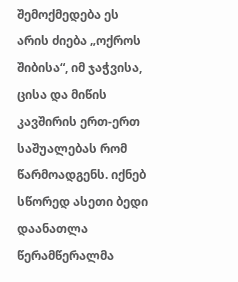შემოქმედება ეს არის ძიება „ოქროს შიბისა“, იმ ჯაჭვისა, ცისა და მიწის კავშირის ერთ-ერთ საშუალებას რომ წარმოადგენს. იქნებ სწორედ ასეთი ბედი დაანათლა წერამწერალმა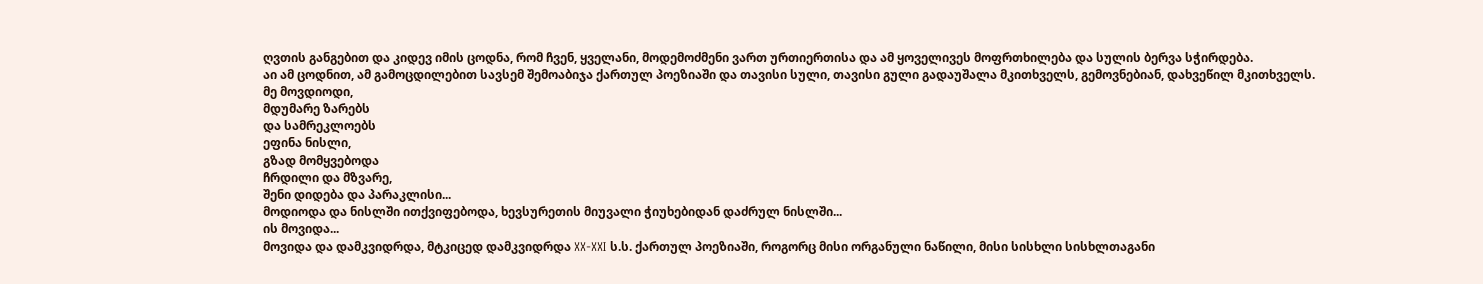ღვთის განგებით და კიდევ იმის ცოდნა, რომ ჩვენ, ყველანი, მოდემოძმენი ვართ ურთიერთისა და ამ ყოველივეს მოფრთხილება და სულის ბერვა სჭირდება.
აი ამ ცოდნით, ამ გამოცდილებით სავსემ შემოაბიჯა ქართულ პოეზიაში და თავისი სული, თავისი გული გადაუშალა მკითხველს, გემოვნებიან, დახვეწილ მკითხველს.
მე მოვდიოდი,
მდუმარე ზარებს
და სამრეკლოებს
ეფინა ნისლი,
გზად მომყვებოდა
ჩრდილი და მზვარე,
შენი დიდება და პარაკლისი...
მოდიოდა და ნისლში ითქვიფებოდა, ხევსურეთის მიუვალი ჭიუხებიდან დაძრულ ნისლში...
ის მოვიდა...
მოვიდა და დამკვიდრდა, მტკიცედ დამკვიდრდა XX-XXI ს.ს. ქართულ პოეზიაში, როგორც მისი ორგანული ნაწილი, მისი სისხლი სისხლთაგანი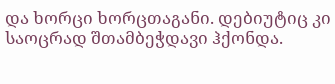და ხორცი ხორცთაგანი. დებიუტიც კი საოცრად შთამბეჭდავი ჰქონდა.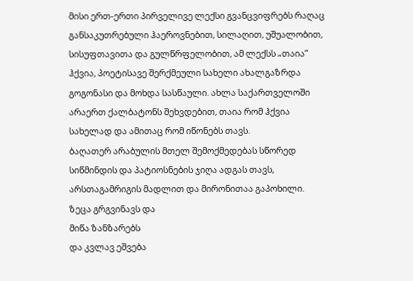მისი ერთ-ერთი პირველივე ლექსი გვანცვიფრებს რაღაც განსაკუთრებული ჰაეროვნებით, სილაღით, უშუალობით, სისუფთავითა და გულწრფელობით, ამ ლექსს „თაია“ ჰქვია, პოეტისავე შერქმეული სახელი ახალგაზრდა გოგონასი და მოხდა სასწაული. ახლა საქართველოში არაერთ ქალბატონს შეხვდებით, თაია რომ ჰქვია სახელად და ამითაც რომ იწონებს თავს.
ბაღათერ არაბულის მთელ შემოქმედებას სწორედ სიწმინდის და პატიოსნების ჯიღა ადგას თავს, არსთაგამრიგის მადლით და მირონითაა გაპოხილი.
ზეცა გრგვინავს და
მიწა ზანზარებს
და კვლავ ეშვება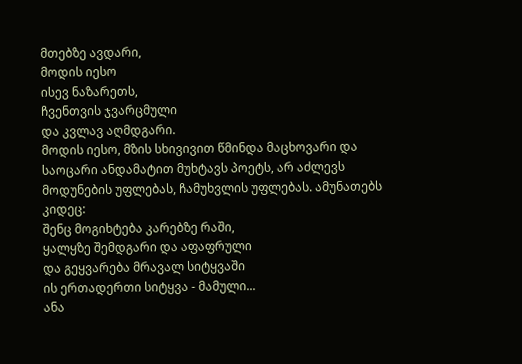მთებზე ავდარი,
მოდის იესო
ისევ ნაზარეთს,
ჩვენთვის ჯვარცმული
და კვლავ აღმდგარი.
მოდის იესო, მზის სხივივით წმინდა მაცხოვარი და საოცარი ანდამატით მუხტავს პოეტს, არ აძლევს მოდუნების უფლებას, ჩამუხვლის უფლებას. ამუნათებს კიდეც:
შენც მოგიხტება კარებზე რაში,
ყალყზე შემდგარი და აფაფრული
და გეყვარება მრავალ სიტყვაში
ის ერთადერთი სიტყვა - მამული...
ანა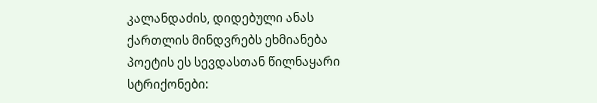კალანდაძის, დიდებული ანას ქართლის მინდვრებს ეხმიანება პოეტის ეს სევდასთან წილნაყარი სტრიქონები: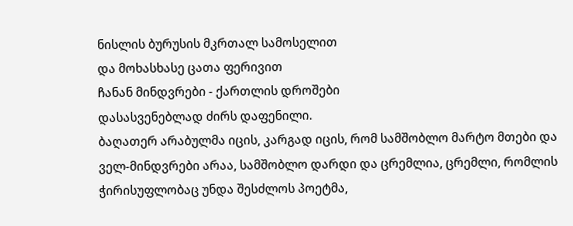ნისლის ბურუსის მკრთალ სამოსელით
და მოხასხასე ცათა ფერივით
ჩანან მინდვრები - ქართლის დროშები
დასასვენებლად ძირს დაფენილი.
ბაღათერ არაბულმა იცის, კარგად იცის, რომ სამშობლო მარტო მთები და ველ-მინდვრები არაა, სამშობლო დარდი და ცრემლია, ცრემლი, რომლის ჭირისუფლობაც უნდა შესძლოს პოეტმა,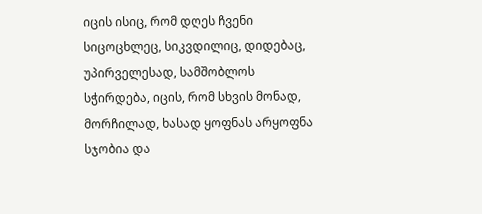იცის ისიც, რომ დღეს ჩვენი სიცოცხლეც, სიკვდილიც, დიდებაც, უპირველესად, სამშობლოს სჭირდება, იცის, რომ სხვის მონად, მორჩილად, ხასად ყოფნას არყოფნა სჯობია და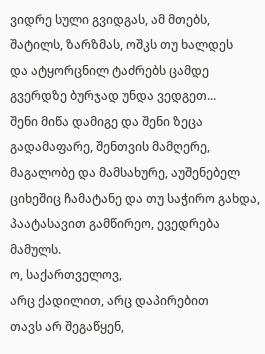ვიდრე სული გვიდგას, ამ მთებს,
შატილს, ზარზმას, ოშკს თუ ხალდეს
და ატყორცნილ ტაძრებს ცამდე
გვერდზე ბურჯად უნდა ვედგეთ...
შენი მიწა დამიგე და შენი ზეცა გადამაფარე, შენთვის მამღერე, მაგალობე და მამსახურე, აუშენებელ ციხეშიც ჩამატანე და თუ საჭირო გახდა, პაატასავით გამწირეო, ევედრება მამულს.
ო, საქართველოვ,
არც ქადილით, არც დაპირებით
თავს არ შეგაწყენ,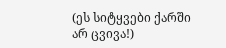(ეს სიტყვები ქარში არ ცვივა!)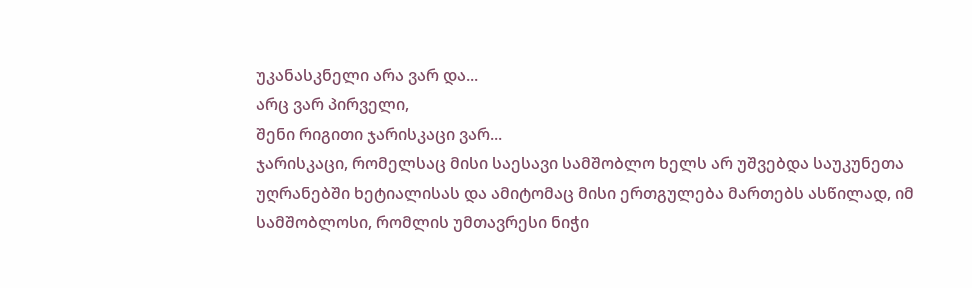უკანასკნელი არა ვარ და...
არც ვარ პირველი,
შენი რიგითი ჯარისკაცი ვარ...
ჯარისკაცი, რომელსაც მისი საესავი სამშობლო ხელს არ უშვებდა საუკუნეთა უღრანებში ხეტიალისას და ამიტომაც მისი ერთგულება მართებს ასწილად, იმ სამშობლოსი, რომლის უმთავრესი ნიჭი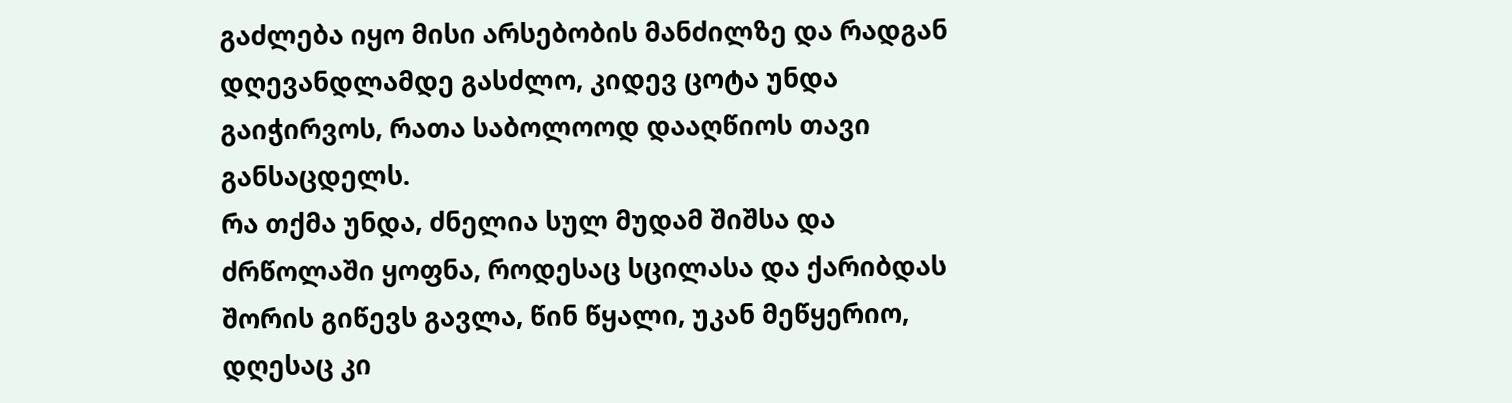გაძლება იყო მისი არსებობის მანძილზე და რადგან დღევანდლამდე გასძლო, კიდევ ცოტა უნდა გაიჭირვოს, რათა საბოლოოდ დააღწიოს თავი განსაცდელს.
რა თქმა უნდა, ძნელია სულ მუდამ შიშსა და ძრწოლაში ყოფნა, როდესაც სცილასა და ქარიბდას შორის გიწევს გავლა, წინ წყალი, უკან მეწყერიო, დღესაც კი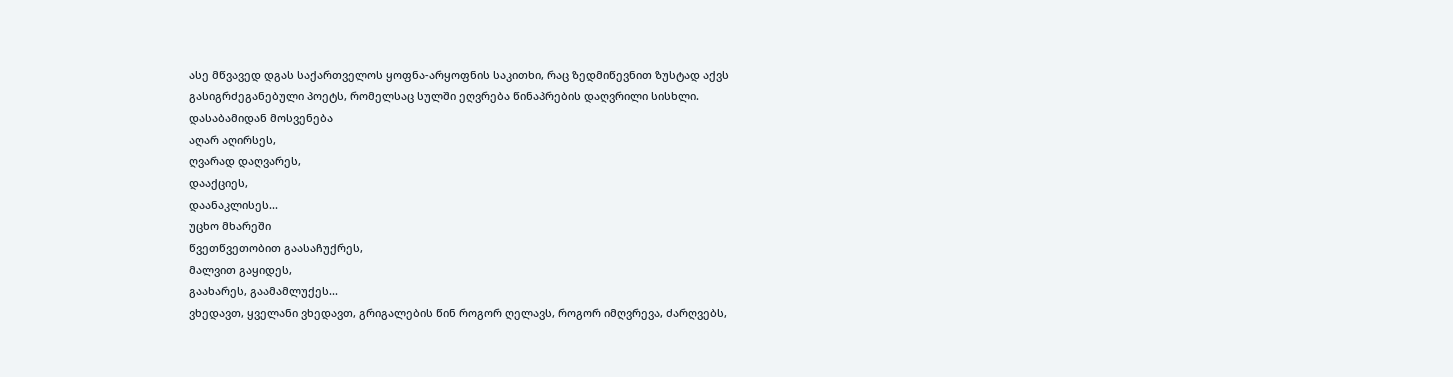ასე მწვავედ დგას საქართველოს ყოფნა-არყოფნის საკითხი, რაც ზედმიწევნით ზუსტად აქვს გასიგრძეგანებული პოეტს, რომელსაც სულში ეღვრება წინაპრების დაღვრილი სისხლი.
დასაბამიდან მოსვენება
აღარ აღირსეს,
ღვარად დაღვარეს,
დააქციეს,
დაანაკლისეს...
უცხო მხარეში
წვეთწვეთობით გაასაჩუქრეს,
მალვით გაყიდეს,
გაახარეს, გაამამლუქეს...
ვხედავთ, ყველანი ვხედავთ, გრიგალების წინ როგორ ღელავს, როგორ იმღვრევა, ძარღვებს,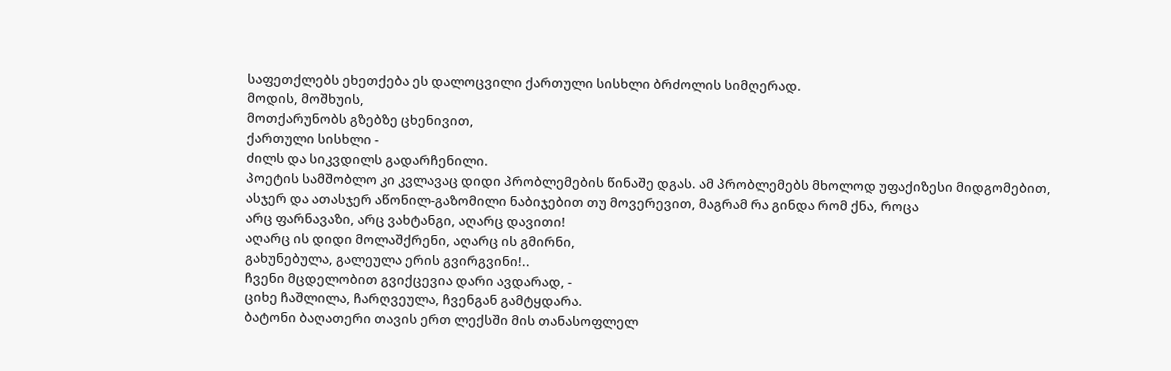საფეთქლებს ეხეთქება ეს დალოცვილი ქართული სისხლი ბრძოლის სიმღერად.
მოდის, მოშხუის,
მოთქარუნობს გზებზე ცხენივით,
ქართული სისხლი -
ძილს და სიკვდილს გადარჩენილი.
პოეტის სამშობლო კი კვლავაც დიდი პრობლემების წინაშე დგას. ამ პრობლემებს მხოლოდ უფაქიზესი მიდგომებით, ასჯერ და ათასჯერ აწონილ-გაზომილი ნაბიჯებით თუ მოვერევით, მაგრამ რა გინდა რომ ქნა, როცა
არც ფარნავაზი, არც ვახტანგი, აღარც დავითი!
აღარც ის დიდი მოლაშქრენი, აღარც ის გმირნი,
გახუნებულა, გალეულა ერის გვირგვინი!..
ჩვენი მცდელობით გვიქცევია დარი ავდარად, -
ციხე ჩაშლილა, ჩარღვეულა, ჩვენგან გამტყდარა.
ბატონი ბაღათერი თავის ერთ ლექსში მის თანასოფლელ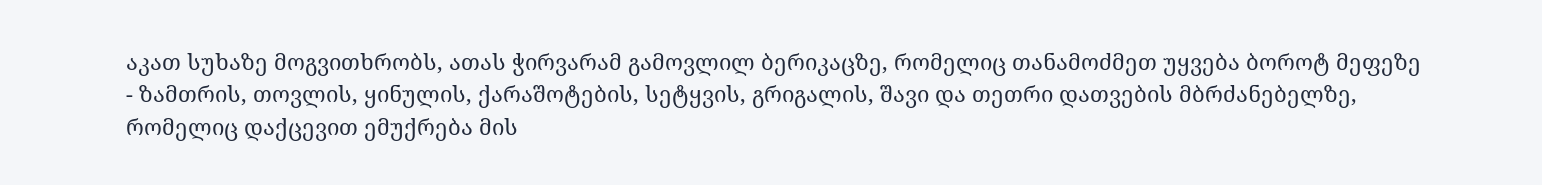აკათ სუხაზე მოგვითხრობს, ათას ჭირვარამ გამოვლილ ბერიკაცზე, რომელიც თანამოძმეთ უყვება ბოროტ მეფეზე - ზამთრის, თოვლის, ყინულის, ქარაშოტების, სეტყვის, გრიგალის, შავი და თეთრი დათვების მბრძანებელზე, რომელიც დაქცევით ემუქრება მის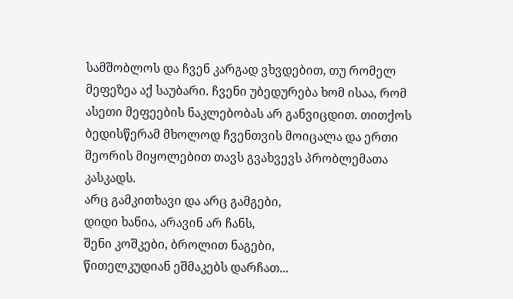სამშობლოს და ჩვენ კარგად ვხვდებით, თუ რომელ მეფეზეა აქ საუბარი. ჩვენი უბედურება ხომ ისაა, რომ ასეთი მეფეების ნაკლებობას არ განვიცდით. თითქოს ბედისწერამ მხოლოდ ჩვენთვის მოიცალა და ერთი მეორის მიყოლებით თავს გვახვევს პრობლემათა კასკადს.
არც გამკითხავი და არც გამგები,
დიდი ხანია, არავინ არ ჩანს,
შენი კოშკები, ბროლით ნაგები,
წითელკუდიან ეშმაკებს დარჩათ...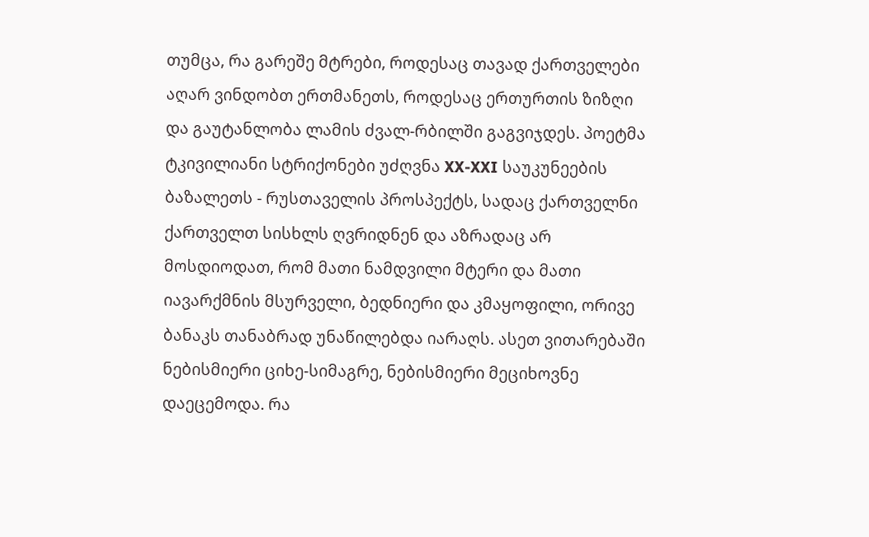თუმცა, რა გარეშე მტრები, როდესაც თავად ქართველები აღარ ვინდობთ ერთმანეთს, როდესაც ერთურთის ზიზღი და გაუტანლობა ლამის ძვალ-რბილში გაგვიჯდეს. პოეტმა ტკივილიანი სტრიქონები უძღვნა XX-XXI საუკუნეების ბაზალეთს - რუსთაველის პროსპექტს, სადაც ქართველნი ქართველთ სისხლს ღვრიდნენ და აზრადაც არ მოსდიოდათ, რომ მათი ნამდვილი მტერი და მათი იავარქმნის მსურველი, ბედნიერი და კმაყოფილი, ორივე ბანაკს თანაბრად უნაწილებდა იარაღს. ასეთ ვითარებაში ნებისმიერი ციხე-სიმაგრე, ნებისმიერი მეციხოვნე დაეცემოდა. რა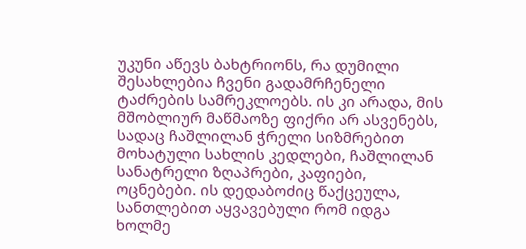უკუნი აწევს ბახტრიონს, რა დუმილი შესახლებია ჩვენი გადამრჩენელი ტაძრების სამრეკლოებს. ის კი არადა, მის მშობლიურ მაწმაოზე ფიქრი არ ასვენებს, სადაც ჩაშლილან ჭრელი სიზმრებით მოხატული სახლის კედლები, ჩაშლილან სანატრელი ზღაპრები, კაფიები, ოცნებები. ის დედაბოძიც წაქცეულა, სანთლებით აყვავებული რომ იდგა ხოლმე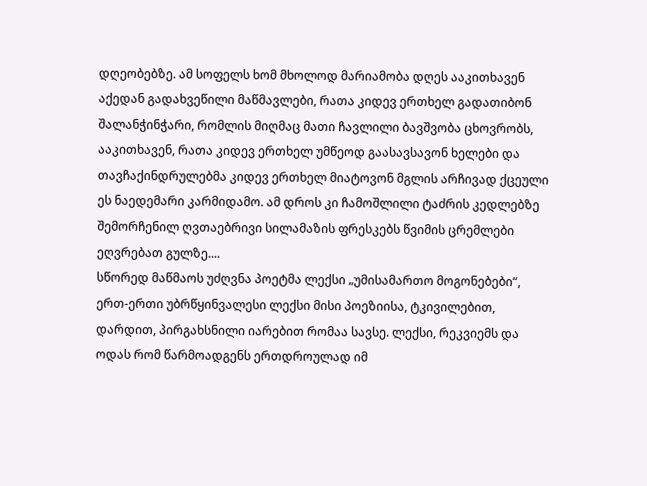დღეობებზე. ამ სოფელს ხომ მხოლოდ მარიამობა დღეს ააკითხავენ აქედან გადახვეწილი მაწმავლები, რათა კიდევ ერთხელ გადათიბონ შალანჭინჭარი, რომლის მიღმაც მათი ჩავლილი ბავშვობა ცხოვრობს, ააკითხავენ, რათა კიდევ ერთხელ უმწეოდ გაასავსავონ ხელები და თავჩაქინდრულებმა კიდევ ერთხელ მიატოვონ მგლის არჩივად ქცეული ეს ნაედემარი კარმიდამო. ამ დროს კი ჩამოშლილი ტაძრის კედლებზე შემორჩენილ ღვთაებრივი სილამაზის ფრესკებს წვიმის ცრემლები ეღვრებათ გულზე....
სწორედ მაწმაოს უძღვნა პოეტმა ლექსი „უმისამართო მოგონებები“, ერთ-ერთი უბრწყინვალესი ლექსი მისი პოეზიისა, ტკივილებით, დარდით, პირგახსნილი იარებით რომაა სავსე. ლექსი, რეკვიემს და ოდას რომ წარმოადგენს ერთდროულად იმ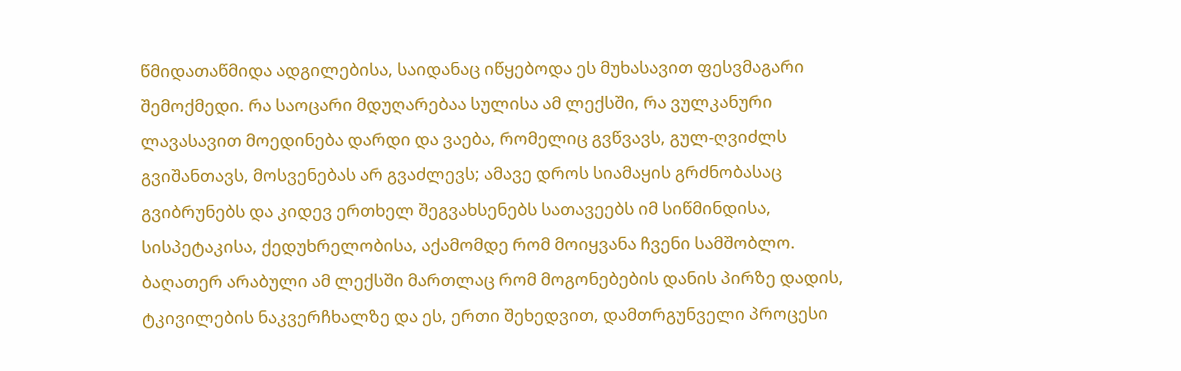წმიდათაწმიდა ადგილებისა, საიდანაც იწყებოდა ეს მუხასავით ფესვმაგარი შემოქმედი. რა საოცარი მდუღარებაა სულისა ამ ლექსში, რა ვულკანური ლავასავით მოედინება დარდი და ვაება, რომელიც გვწვავს, გულ-ღვიძლს გვიშანთავს, მოსვენებას არ გვაძლევს; ამავე დროს სიამაყის გრძნობასაც გვიბრუნებს და კიდევ ერთხელ შეგვახსენებს სათავეებს იმ სიწმინდისა, სისპეტაკისა, ქედუხრელობისა, აქამომდე რომ მოიყვანა ჩვენი სამშობლო. ბაღათერ არაბული ამ ლექსში მართლაც რომ მოგონებების დანის პირზე დადის, ტკივილების ნაკვერჩხალზე და ეს, ერთი შეხედვით, დამთრგუნველი პროცესი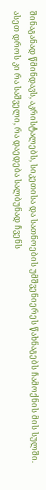შინაგანად წმინდავს, აკრისტალებს, სიკეთისა და სათნოების უმშვენიერეს წახნაგებს ჩამოქნის მის სულში.
ასეთ დროს კი რა საშველი, რა დაედება სალბუნად ჩვენს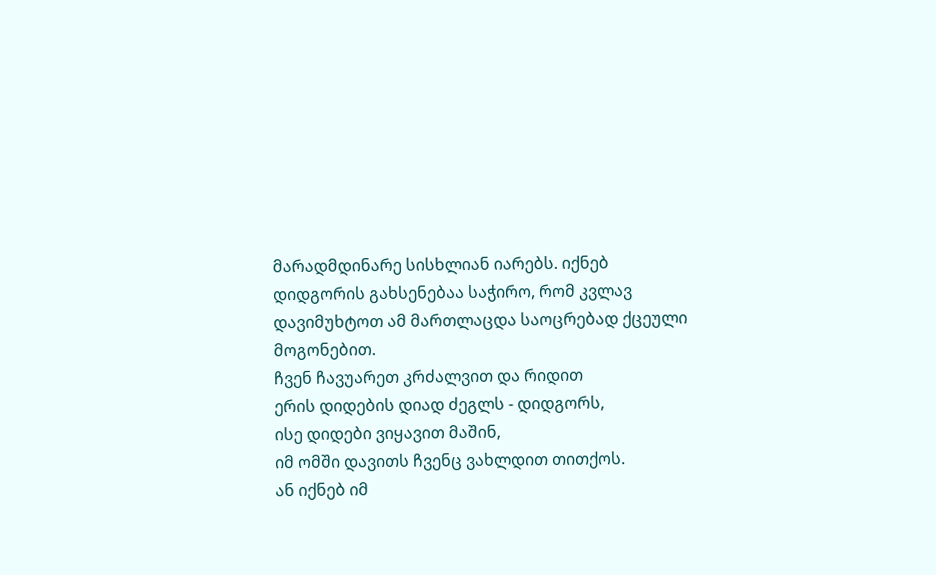მარადმდინარე სისხლიან იარებს. იქნებ დიდგორის გახსენებაა საჭირო, რომ კვლავ დავიმუხტოთ ამ მართლაცდა საოცრებად ქცეული მოგონებით.
ჩვენ ჩავუარეთ კრძალვით და რიდით
ერის დიდების დიად ძეგლს - დიდგორს,
ისე დიდები ვიყავით მაშინ,
იმ ომში დავითს ჩვენც ვახლდით თითქოს.
ან იქნებ იმ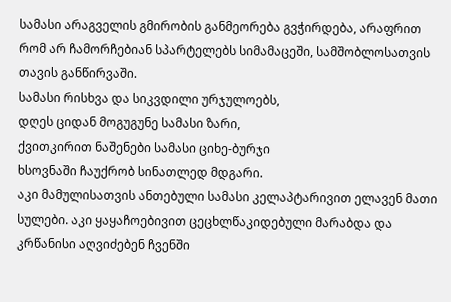სამასი არაგველის გმირობის განმეორება გვჭირდება, არაფრით რომ არ ჩამორჩებიან სპარტელებს სიმამაცეში, სამშობლოსათვის თავის განწირვაში.
სამასი რისხვა და სიკვდილი ურჯულოებს,
დღეს ციდან მოგუგუნე სამასი ზარი,
ქვითკირით ნაშენები სამასი ციხე-ბურჯი
ხსოვნაში ჩაუქრობ სინათლედ მდგარი.
აკი მამულისათვის ანთებული სამასი კელაპტარივით ელავენ მათი სულები. აკი ყაყაჩოებივით ცეცხლწაკიდებული მარაბდა და კრწანისი აღვიძებენ ჩვენში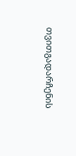თვითგადარჩენის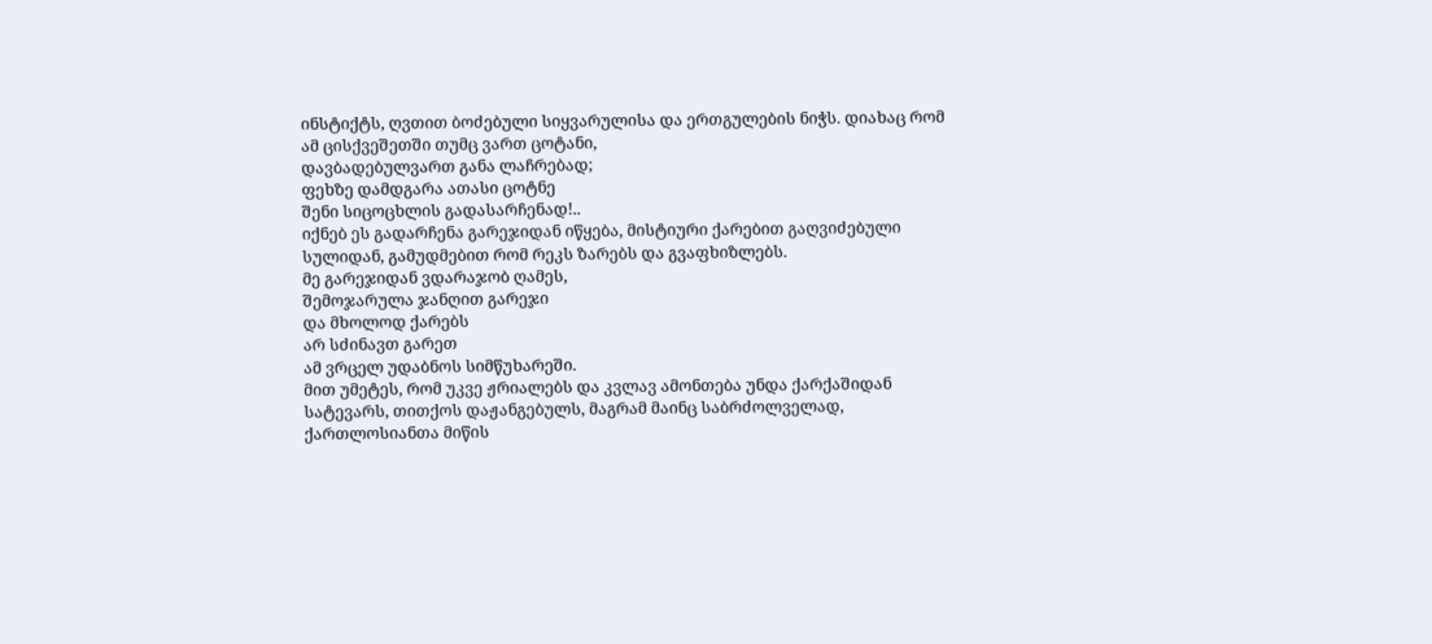ინსტიქტს, ღვთით ბოძებული სიყვარულისა და ერთგულების ნიჭს. დიახაც რომ
ამ ცისქვეშეთში თუმც ვართ ცოტანი,
დავბადებულვართ განა ლაჩრებად;
ფეხზე დამდგარა ათასი ცოტნე
შენი სიცოცხლის გადასარჩენად!..
იქნებ ეს გადარჩენა გარეჯიდან იწყება, მისტიური ქარებით გაღვიძებული სულიდან, გამუდმებით რომ რეკს ზარებს და გვაფხიზლებს.
მე გარეჯიდან ვდარაჯობ ღამეს,
შემოჯარულა ჯანღით გარეჯი
და მხოლოდ ქარებს
არ სძინავთ გარეთ
ამ ვრცელ უდაბნოს სიმწუხარეში.
მით უმეტეს, რომ უკვე ჟრიალებს და კვლავ ამონთება უნდა ქარქაშიდან სატევარს, თითქოს დაჟანგებულს, მაგრამ მაინც საბრძოლველად, ქართლოსიანთა მიწის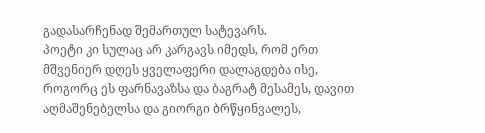გადასარჩენად შემართულ სატევარს.
პოეტი კი სულაც არ კარგავს იმედს, რომ ერთ მშვენიერ დღეს ყველაფერი დალაგდება ისე, როგორც ეს ფარნავაზსა და ბაგრატ მესამეს, დავით აღმაშენებელსა და გიორგი ბრწყინვალეს,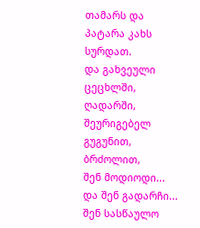თამარს და პატარა კახს სურდათ.
და გახვეული ცეცხლში, ღადარში,
შეურიგებელ გუგუნით, ბრძოლით,
შენ მოდიოდი... და შენ გადარჩი...
შენ სასწაულო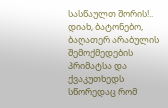სასწაულთ შორის!..
დიახ, ბატონებო, ბაღათერ არაბულის შემოქმედების პრიმატსა და ქვაკუთხედს სწორედაც რომ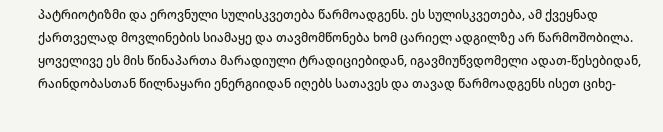პატრიოტიზმი და ეროვნული სულისკვეთება წარმოადგენს. ეს სულისკვეთება, ამ ქვეყნად ქართველად მოვლინების სიამაყე და თავმომწონება ხომ ცარიელ ადგილზე არ წარმოშობილა. ყოველივე ეს მის წინაპართა მარადიული ტრადიციებიდან, იგავმიუწვდომელი ადათ-წესებიდან, რაინდობასთან წილნაყარი ენერგიიდან იღებს სათავეს და თავად წარმოადგენს ისეთ ციხე-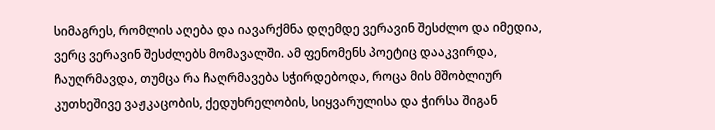სიმაგრეს, რომლის აღება და იავარქმნა დღემდე ვერავინ შესძლო და იმედია, ვერც ვერავინ შესძლებს მომავალში. ამ ფენომენს პოეტიც დააკვირდა, ჩაუღრმავდა, თუმცა რა ჩაღრმავება სჭირდებოდა, როცა მის მშობლიურ კუთხეშივე ვაჟკაცობის, ქედუხრელობის, სიყვარულისა და ჭირსა შიგან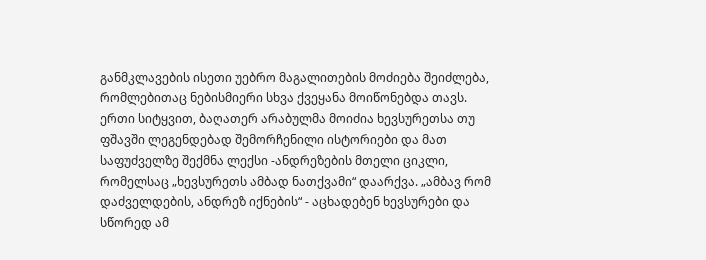განმკლავების ისეთი უებრო მაგალითების მოძიება შეიძლება, რომლებითაც ნებისმიერი სხვა ქვეყანა მოიწონებდა თავს.
ერთი სიტყვით, ბაღათერ არაბულმა მოიძია ხევსურეთსა თუ ფშავში ლეგენდებად შემორჩენილი ისტორიები და მათ საფუძველზე შექმნა ლექსი -ანდრეზების მთელი ციკლი, რომელსაც „ხევსურეთს ამბად ნათქვამი“ დაარქვა. „ამბავ რომ დაძველდების, ანდრეზ იქნების“ - აცხადებენ ხევსურები და სწორედ ამ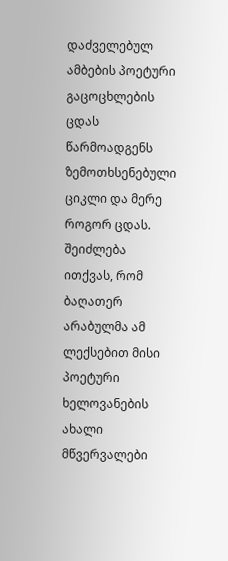დაძველებულ ამბების პოეტური გაცოცხლების ცდას წარმოადგენს ზემოთხსენებული ციკლი და მერე როგორ ცდას. შეიძლება ითქვას, რომ ბაღათერ არაბულმა ამ ლექსებით მისი პოეტური ხელოვანების ახალი მწვერვალები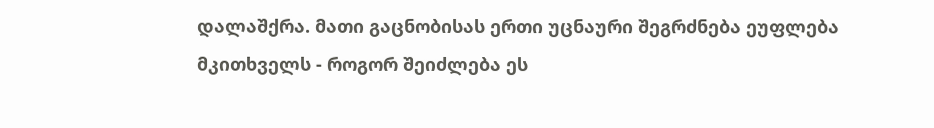დალაშქრა. მათი გაცნობისას ერთი უცნაური შეგრძნება ეუფლება მკითხველს - როგორ შეიძლება ეს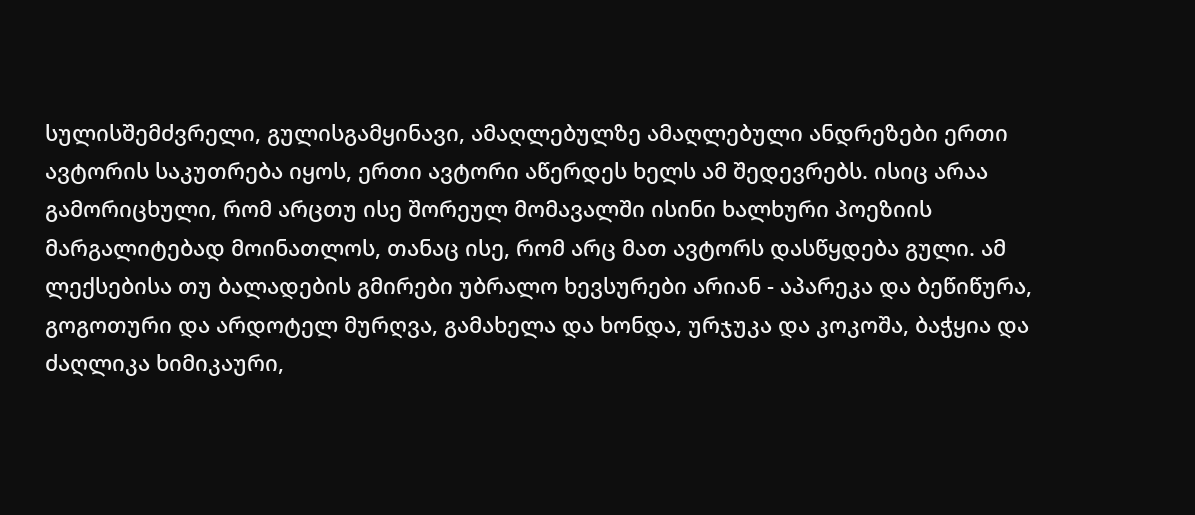სულისშემძვრელი, გულისგამყინავი, ამაღლებულზე ამაღლებული ანდრეზები ერთი ავტორის საკუთრება იყოს, ერთი ავტორი აწერდეს ხელს ამ შედევრებს. ისიც არაა გამორიცხული, რომ არცთუ ისე შორეულ მომავალში ისინი ხალხური პოეზიის მარგალიტებად მოინათლოს, თანაც ისე, რომ არც მათ ავტორს დასწყდება გული. ამ ლექსებისა თუ ბალადების გმირები უბრალო ხევსურები არიან - აპარეკა და ბეწიწურა, გოგოთური და არდოტელ მურღვა, გამახელა და ხონდა, ურჯუკა და კოკოშა, ბაჭყია და ძაღლიკა ხიმიკაური,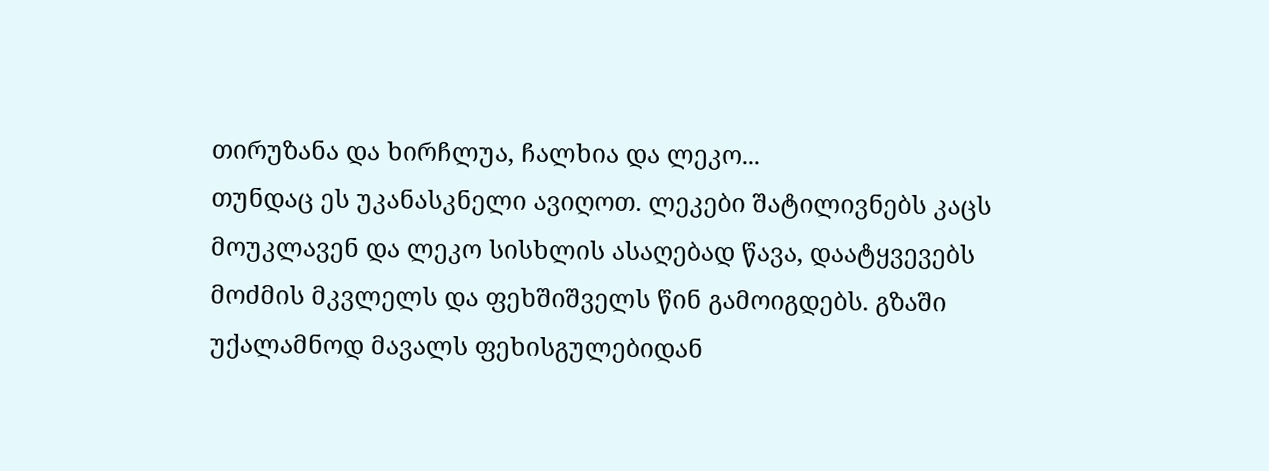თირუზანა და ხირჩლუა, ჩალხია და ლეკო...
თუნდაც ეს უკანასკნელი ავიღოთ. ლეკები შატილივნებს კაცს მოუკლავენ და ლეკო სისხლის ასაღებად წავა, დაატყვევებს მოძმის მკვლელს და ფეხშიშველს წინ გამოიგდებს. გზაში უქალამნოდ მავალს ფეხისგულებიდან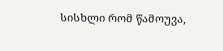სისხლი რომ წამოუვა,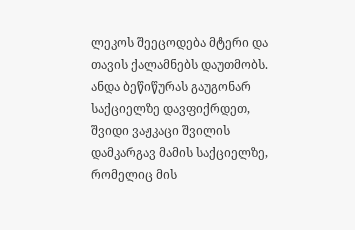ლეკოს შეეცოდება მტერი და თავის ქალამნებს დაუთმობს.
ანდა ბეწიწურას გაუგონარ საქციელზე დავფიქრდეთ, შვიდი ვაჟკაცი შვილის დამკარგავ მამის საქციელზე, რომელიც მის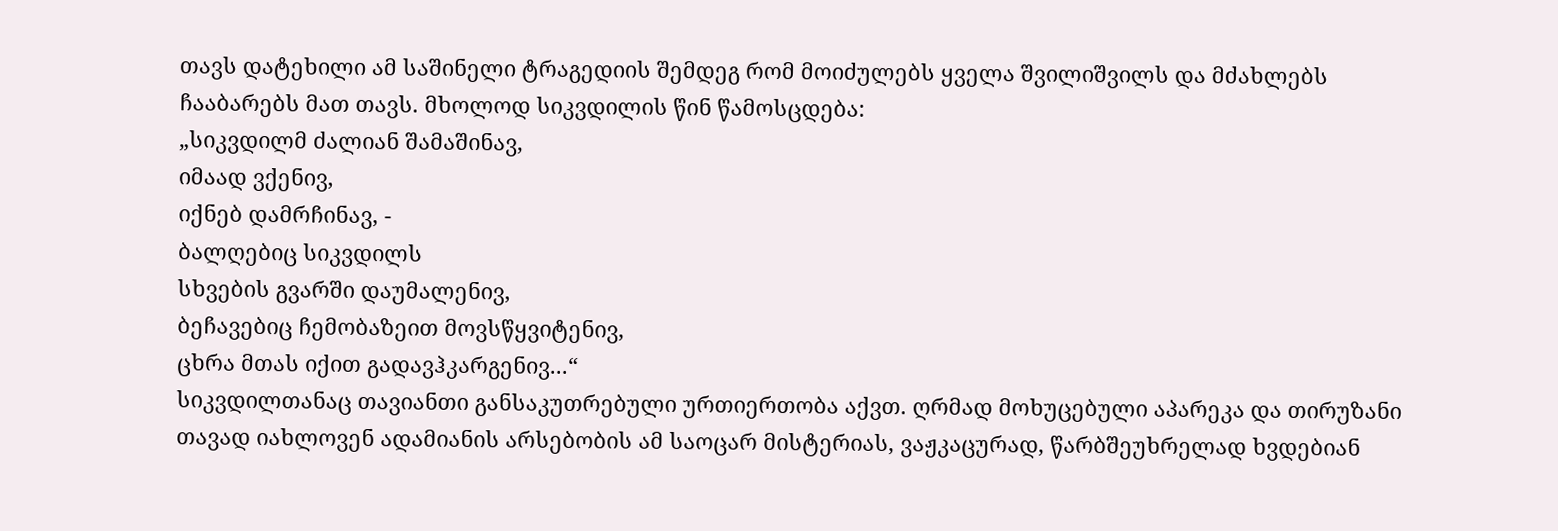თავს დატეხილი ამ საშინელი ტრაგედიის შემდეგ რომ მოიძულებს ყველა შვილიშვილს და მძახლებს ჩააბარებს მათ თავს. მხოლოდ სიკვდილის წინ წამოსცდება:
„სიკვდილმ ძალიან შამაშინავ,
იმაად ვქენივ,
იქნებ დამრჩინავ, -
ბალღებიც სიკვდილს
სხვების გვარში დაუმალენივ,
ბეჩავებიც ჩემობაზეით მოვსწყვიტენივ,
ცხრა მთას იქით გადავჰკარგენივ...“
სიკვდილთანაც თავიანთი განსაკუთრებული ურთიერთობა აქვთ. ღრმად მოხუცებული აპარეკა და თირუზანი თავად იახლოვენ ადამიანის არსებობის ამ საოცარ მისტერიას, ვაჟკაცურად, წარბშეუხრელად ხვდებიან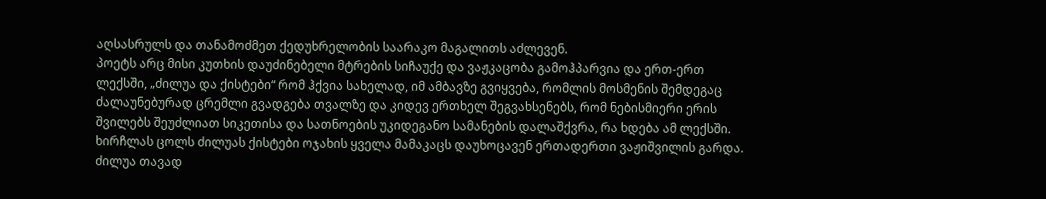აღსასრულს და თანამოძმეთ ქედუხრელობის საარაკო მაგალითს აძლევენ.
პოეტს არც მისი კუთხის დაუძინებელი მტრების სიჩაუქე და ვაჟკაცობა გამოჰპარვია და ერთ-ერთ ლექსში, „ძილუა და ქისტები“ რომ ჰქვია სახელად, იმ ამბავზე გვიყვება, რომლის მოსმენის შემდეგაც ძალაუნებურად ცრემლი გვადგება თვალზე და კიდევ ერთხელ შეგვახსენებს, რომ ნებისმიერი ერის შვილებს შეუძლიათ სიკეთისა და სათნოების უკიდეგანო სამანების დალაშქვრა, რა ხდება ამ ლექსში. ხირჩლას ცოლს ძილუას ქისტები ოჯახის ყველა მამაკაცს დაუხოცავენ ერთადერთი ვაჟიშვილის გარდა. ძილუა თავად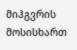მიჰგვრის მოსისხართ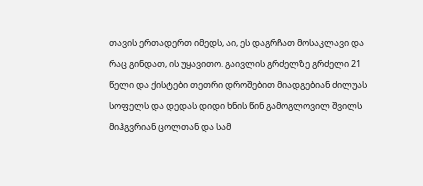თავის ერთადერთ იმედს, აი, ეს დაგრჩათ მოსაკლავი და რაც გინდათ, ის უყავითო. გაივლის გრძელზე გრძელი 21 წელი და ქისტები თეთრი დროშებით მიადგებიან ძილუას სოფელს და დედას დიდი ხნის წინ გამოგლოვილ შვილს მიჰგვრიან ცოლთან და სამ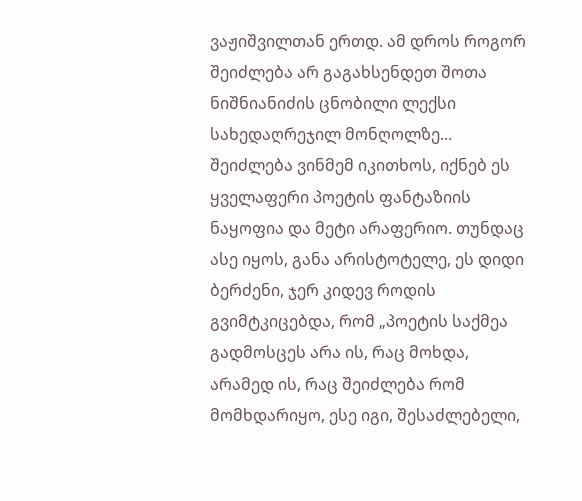ვაჟიშვილთან ერთდ. ამ დროს როგორ შეიძლება არ გაგახსენდეთ შოთა ნიშნიანიძის ცნობილი ლექსი სახედაღრეჯილ მონღოლზე... შეიძლება ვინმემ იკითხოს, იქნებ ეს ყველაფერი პოეტის ფანტაზიის ნაყოფია და მეტი არაფერიო. თუნდაც ასე იყოს, განა არისტოტელე, ეს დიდი ბერძენი, ჯერ კიდევ როდის გვიმტკიცებდა, რომ „პოეტის საქმეა გადმოსცეს არა ის, რაც მოხდა, არამედ ის, რაც შეიძლება რომ მომხდარიყო, ესე იგი, შესაძლებელი,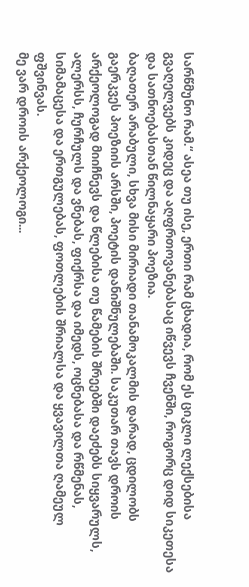სარწმუნო რამ.“ ასეა თუ ისე, ერთი რამ ცხადია, რომ ეს ციკლი ლექსებისა გვაღელვებს კიდეც და აღფრთოვანებასაც იწვევს ჩვენში, როგორც დიდ სიკეთესა და სათნოებასთან წილნაყარი პოეზია.
ბაღათერ არაბული, სხვა მისი მირიადი თანამოკალმის დარად, ცდილობს გაერკვეს პოეზიის არსში, პოეტის დანიშნულებაში. საკუთარ თავს დროის არქეოლოგად მიიჩნევს და წლებისა თუ წამების შრეებში დაეძებს სიყვარულს, ალერსს, ჩურჩულს და ვნებას, ფიქრსა და იმედს, ოცნებასა და რწმენას, სიმამაცესა და ერთგულებას, ფოთლების შრიალსა და ყვავილთა ღამეულ ფშვინვას.
მე ვარ დროის არქეოლოგი...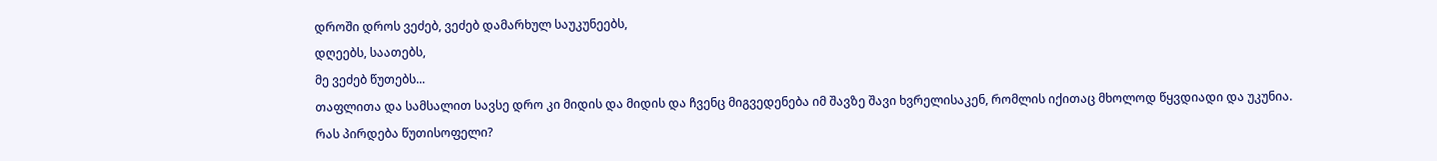დროში დროს ვეძებ, ვეძებ დამარხულ საუკუნეებს,
დღეებს, საათებს,
მე ვეძებ წუთებს...
თაფლითა და სამსალით სავსე დრო კი მიდის და მიდის და ჩვენც მიგვედენება იმ შავზე შავი ხვრელისაკენ, რომლის იქითაც მხოლოდ წყვდიადი და უკუნია.
რას პირდება წუთისოფელი?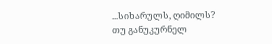...სიხარულს, ღიმილს?
თუ განუკურნელ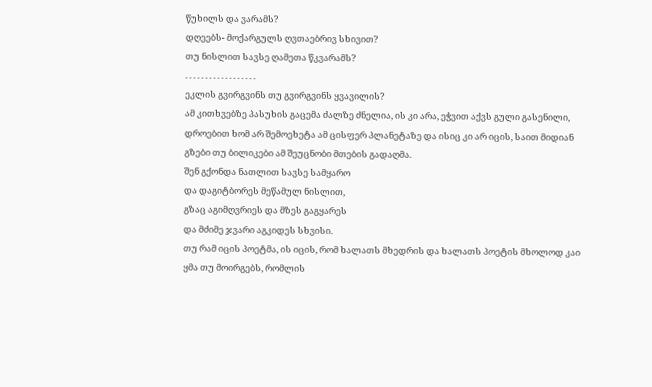წუხილს და ვარამს?
დღეებს- მოქარგულს ღვთაებრივ სხივით?
თუ ნისლით სავსე ღამეთა წკვარამს?
. . . . . . . . . . . . . . . . . .
ეკლის გვირგვინს თუ გვირგვინს ყვავილის?
ამ კითხვებზე პასუხის გაცემა ძალზე ძნელია, ის კი არა, ეჭვით აქვს გული გასენილი, დროებით ხომ არ შემოეხეტა ამ ცისფერ პლანეტაზე და ისიც კი არ იცის, საით მიდიან გზები თუ ბილიკები ამ შეუცნობი მთების გადაღმა.
შენ გქონდა ნათლით სავსე სამყარო
და დაგიტბორეს მეწამულ ნისლით,
გზაც აგიმღვრიეს და მზეს გაგყარეს
და მძიმე ჯვარი აგკიდეს სხვისი.
თუ რამ იცის პოეტმა, ის იცის, რომ ხალათს მხედრის და ხალათს პოეტის მხოლოდ კაი ყმა თუ მოირგებს, რომლის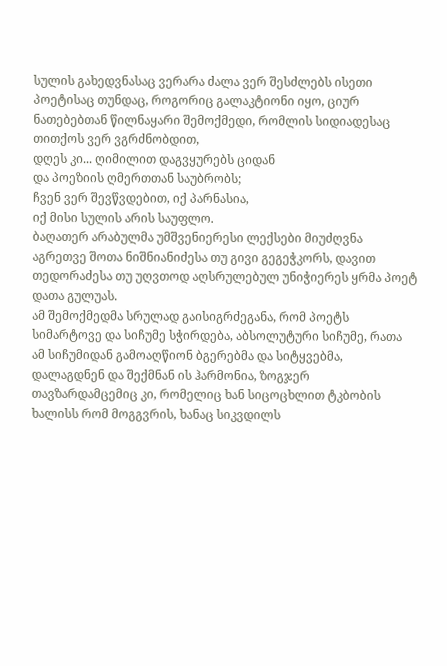სულის გახედვნასაც ვერარა ძალა ვერ შესძლებს ისეთი პოეტისაც თუნდაც, როგორიც გალაკტიონი იყო, ციურ ნათებებთან წილნაყარი შემოქმედი, რომლის სიდიადესაც თითქოს ვერ ვგრძნობდით,
დღეს კი... ღიმილით დაგვყურებს ციდან
და პოეზიის ღმერთთან საუბრობს;
ჩვენ ვერ შევწვდებით, იქ პარნასია,
იქ მისი სულის არის საუფლო.
ბაღათერ არაბულმა უმშვენიერესი ლექსები მიუძღვნა აგრეთვე შოთა ნიშნიანიძესა თუ გივი გეგეჭკორს, დავით თედორაძესა თუ უღვთოდ აღსრულებულ უნიჭიერეს ყრმა პოეტ დათა გულუას.
ამ შემოქმედმა სრულად გაისიგრძეგანა, რომ პოეტს სიმარტოვე და სიჩუმე სჭირდება, აბსოლუტური სიჩუმე, რათა ამ სიჩუმიდან გამოაღწიონ ბგერებმა და სიტყვებმა, დალაგდნენ და შექმნან ის ჰარმონია, ზოგჯერ თავზარდამცემიც კი, რომელიც ხან სიცოცხლით ტკბობის ხალისს რომ მოგგვრის, ხანაც სიკვდილს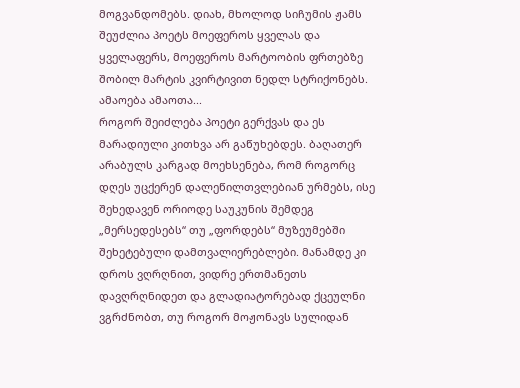მოგვანდომებს. დიახ, მხოლოდ სიჩუმის ჟამს შეუძლია პოეტს მოეფეროს ყველას და ყველაფერს, მოეფეროს მარტოობის ფრთებზე შობილ მარტის კვირტივით ნედლ სტრიქონებს.
ამაოება ამაოთა...
როგორ შეიძლება პოეტი გერქვას და ეს მარადიული კითხვა არ გაწუხებდეს. ბაღათერ არაბულს კარგად მოეხსენება, რომ როგორც დღეს უცქერენ დალეწილთვლებიან ურმებს, ისე შეხედავენ ორიოდე საუკუნის შემდეგ „მერსედესებს“ თუ „ფორდებს“ მუზეუმებში შეხეტებული დამთვალიერებლები. მანამდე კი დროს ვღრღნით, ვიდრე ერთმანეთს დავღრღნიდეთ და გლადიატორებად ქცეულნი ვგრძნობთ, თუ როგორ მოჟონავს სულიდან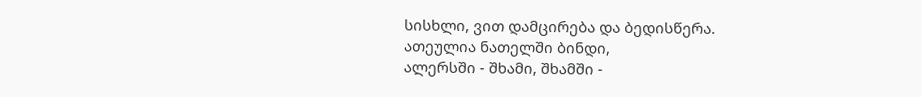სისხლი, ვით დამცირება და ბედისწერა.
ათეულია ნათელში ბინდი,
ალერსში - შხამი, შხამში -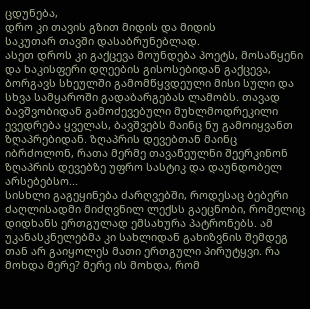ცდუნება,
დრო კი თავის გზით მიდის და მიდის
საკუთარ თავში დასაბრუნებლად.
ასეთ დროს კი გაქცევა მოუნდება პოეტს, მოსაწყენი და ხაკისფერი დღეების გისოსებიდან გაქცევა, ბორგავს სხეულში გამომწყვდეული მისი სული და სხვა სამყაროში გადაბარგებას ლამობს. თავად ბავშვობიდან გამოძევებული მუხლმოდრეკილი ევედრება ყველას, ბავშვებს მაინც ნუ გამოიყვანთ ზღაპრებიდან. ზღაპრის დევებთან მაინც იბრძოლონ, რათა მერმე თავაწეულნი შეერკინონ ზღაპრის დევებზე უფრო სასტიკ და დაუნდობელ არსებებსო...
სისხლი გაგეყინება ძარღვებში, როდესაც ბებერი ძაღლისადმი მიძღვნილ ლექსს გაეცნობი, რომელიც დიდხანს ერთგულად ემსახურა პატრონებს. ამ უკანასკნელებმა კი სახლიდან გახიზვნის შემდეგ თან არ გაიყოლეს მათი ერთგული პირუტყვი. რა მოხდა მერე? მერე ის მოხდა, რომ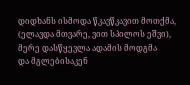დიდხანს ისმოდა წკავწკავით მოთქმა,
(ელავდა მთვარე, ვით სპილოს ეშვი),
მერე დასწყევლა ადამის მოდგმა
და მგლებისაკენ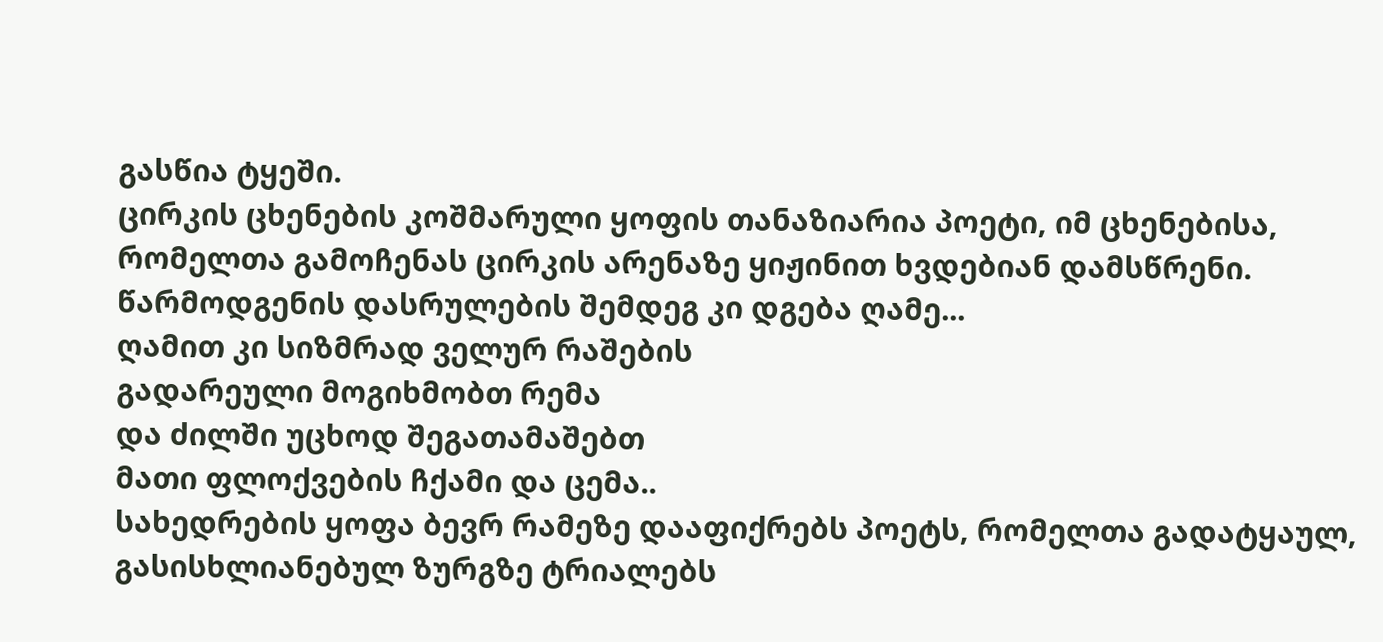გასწია ტყეში.
ცირკის ცხენების კოშმარული ყოფის თანაზიარია პოეტი, იმ ცხენებისა, რომელთა გამოჩენას ცირკის არენაზე ყიჟინით ხვდებიან დამსწრენი. წარმოდგენის დასრულების შემდეგ კი დგება ღამე...
ღამით კი სიზმრად ველურ რაშების
გადარეული მოგიხმობთ რემა
და ძილში უცხოდ შეგათამაშებთ
მათი ფლოქვების ჩქამი და ცემა..
სახედრების ყოფა ბევრ რამეზე დააფიქრებს პოეტს, რომელთა გადატყაულ, გასისხლიანებულ ზურგზე ტრიალებს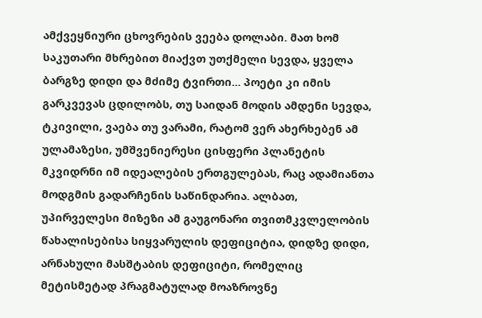ამქვეყნიური ცხოვრების ვეება დოლაბი. მათ ხომ საკუთარი მხრებით მიაქვთ უთქმელი სევდა, ყველა ბარგზე დიდი და მძიმე ტვირთი... პოეტი კი იმის გარკვევას ცდილობს, თუ საიდან მოდის ამდენი სევდა, ტკივილი, ვაება თუ ვარამი, რატომ ვერ ახერხებენ ამ ულამაზესი, უმშვენიერესი ცისფერი პლანეტის მკვიდრნი იმ იდეალების ერთგულებას, რაც ადამიანთა მოდგმის გადარჩენის საწინდარია. ალბათ, უპირველესი მიზეზი ამ გაუგონარი თვითმკვლელობის წახალისებისა სიყვარულის დეფიციტია, დიდზე დიდი, არნახული მასშტაბის დეფიციტი, რომელიც მეტისმეტად პრაგმატულად მოაზროვნე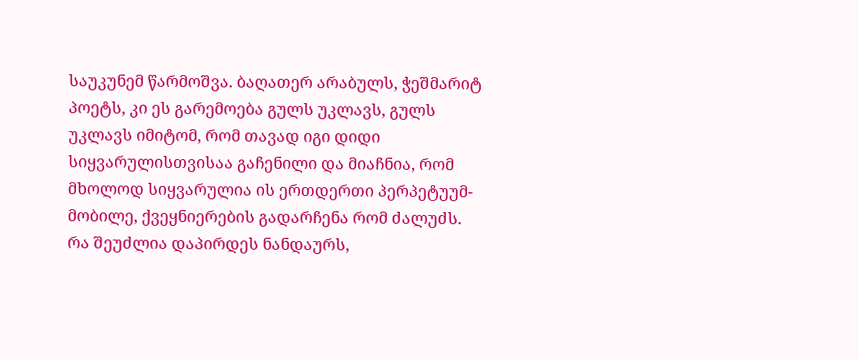საუკუნემ წარმოშვა. ბაღათერ არაბულს, ჭეშმარიტ პოეტს, კი ეს გარემოება გულს უკლავს, გულს უკლავს იმიტომ, რომ თავად იგი დიდი სიყვარულისთვისაა გაჩენილი და მიაჩნია, რომ მხოლოდ სიყვარულია ის ერთდერთი პერპეტუუმ-მობილე, ქვეყნიერების გადარჩენა რომ ძალუძს.
რა შეუძლია დაპირდეს ნანდაურს,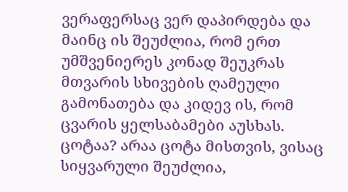ვერაფერსაც ვერ დაპირდება და მაინც ის შეუძლია, რომ ერთ უმშვენიერეს კონად შეუკრას მთვარის სხივების ღამეული გამონათება და კიდევ ის, რომ ცვარის ყელსაბამები აუსხას. ცოტაა? არაა ცოტა მისთვის, ვისაც სიყვარული შეუძლია,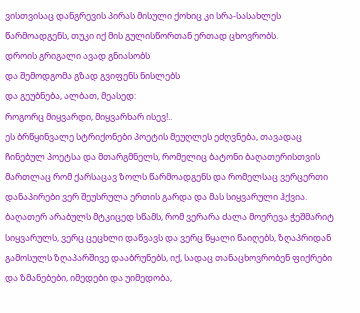ვისთვისაც დანგრევის პირას მისული ქოხიც კი სრა-სასახლეს წარმოადგენს, თუკი იქ მის გულისწორთან ერთად ცხოვრობს.
დროის გრიგალი ავად გნიასობს
და შემოდგომა გზად გვიფენს ნისლებს
და გეუბნება, ალბათ, მეასედ:
როგორც მიყვარდი, მიყვარხარ ისევ!..
ეს ბრწყინვალე სტრიქონები პოეტის მეუღლეს ეძღვნება, თავადაც ჩინებულ პოეტსა და მთარგმნელს, რომელიც ბატონი ბაღათერისთვის მართლაც რომ ქარსაცავ ზოლს წარმოადგენს და რომელსაც ვერცერთი დანაპირები ვერ შეუსრულა ერთის გარდა და მას სიყვარული ჰქვია.
ბაღათერ არაბულს მტკიცედ სწამს, რომ ვერარა ძალა მოერევა ჭეშმარიტ სიყვარულს, ვერც ცეცხლი დაწვავს და ვერც წყალი წაიღებს, ზღაპრიდან გამოსულს ზღაპარშივე დააბრუნებს, იქ, სადაც თანაცხოვრობენ ფიქრები და ზმანებები, იმედები და უიმედობა,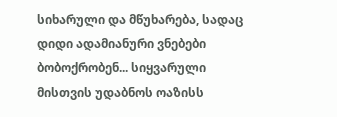სიხარული და მწუხარება, სადაც დიდი ადამიანური ვნებები ბობოქრობენ... სიყვარული მისთვის უდაბნოს ოაზისს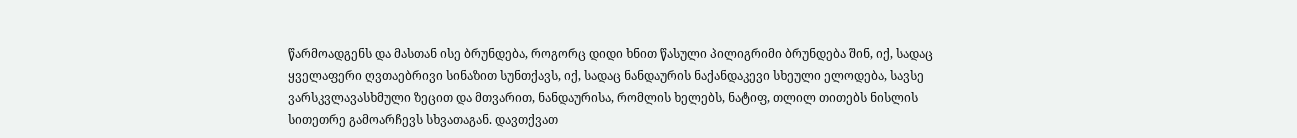წარმოადგენს და მასთან ისე ბრუნდება, როგორც დიდი ხნით წასული პილიგრიმი ბრუნდება შინ, იქ, სადაც ყველაფერი ღვთაებრივი სინაზით სუნთქავს, იქ, სადაც ნანდაურის ნაქანდაკევი სხეული ელოდება, სავსე ვარსკვლავასხმული ზეცით და მთვარით, ნანდაურისა, რომლის ხელებს, ნატიფ, თლილ თითებს ნისლის სითეთრე გამოარჩევს სხვათაგან. დავთქვათ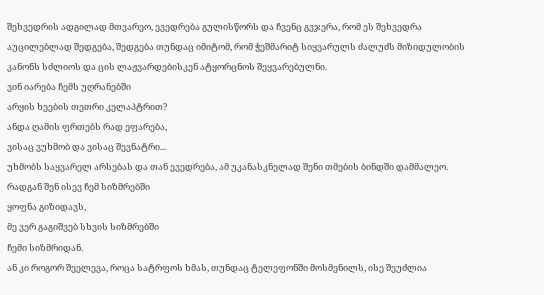შეხვედრის ადგილად მთვარეო, ევედრება გულისწორს და ჩვენც გვჯერა, რომ ეს შეხვედრა აუცილებლად შედგება, შედგება თუნდაც იმიტომ, რომ ჭეშმარიტ სიყვარულს ძალუძს მიზიდულობის კანონს სძლიოს და ცის ლაჟვარდებისკენ ატყორცნოს შეყვარებულნი.
ვინ იარება ჩემს უღრანებში
არყის ხეების თეთრი კელაპტრით?
ანდა ღამის ფრთებს რად ეფარება,
ვისაც ვუხმობ და ვისაც შევნატრი...
უხმობს საყვარელ არსებას და თან ევედრება, ამ უკანასკნელად შენი თმების ბინდში დამმალეო.
რადგან შენ ისევ ჩემ სიზმრებში
ყოფნა გიზიდავს,
მე ვერ გაგიშვებ სხვის სიზმრებში
ჩემი სიზმრიდან.
ან კი როგორ შეელევა, როცა სატრფოს ხმას, თუნდაც ტელეფონში მოსმენილს, ისე შეუძლია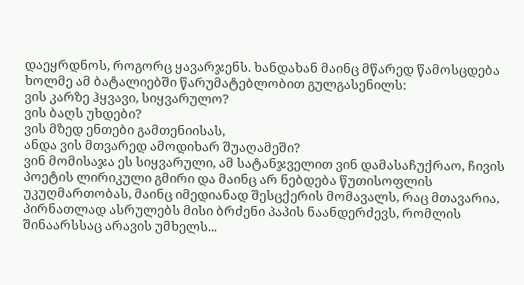დაეყრდნოს, როგორც ყავარჯენს. ხანდახან მაინც მწარედ წამოსცდება ხოლმე ამ ბატალიებში წარუმატებლობით გულგასენილს:
ვის კარზე ჰყვავი, სიყვარულო?
ვის ბაღს უხდები?
ვის მზედ ენთები გამთენიისას,
ანდა ვის მთვარედ ამოდიხარ შუაღამეში?
ვინ მომისაჯა ეს სიყვარული, ამ სატანჯველით ვინ დამასაჩუქრაო, ჩივის პოეტის ლირიკული გმირი და მაინც არ ნებდება წუთისოფლის უკუღმართობას, მაინც იმედიანად შესცქერის მომავალს, რაც მთავარია, პირნათლად ასრულებს მისი ბრძენი პაპის ნაანდერძევს, რომლის შინაარსსაც არავის უმხელს...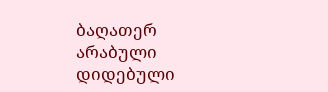ბაღათერ არაბული დიდებული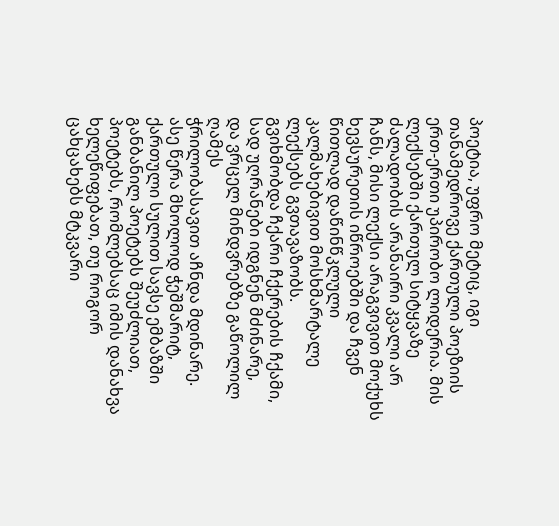პოეტია, უფრო მეტიც, იგი თანამედროვე ქართული პოეზიის ერთ-ერთი უპირობო ლიდერია. მის ლექსებში ქართულ სიტყვაზე ძალადობის არანაირი კვალი არ ჩანს, მისი ლექსი არაგვივით მოქუხს ხევსურეთის იწროებში და ჩვენ წითლად დაწინწკლული კალმახებივით მოსხმარტალე ლექსებს გვთავაზობს.
გვიხმობდა ჩქარი ჩქერების ჩქამი,
სად უღრანები იდგნენ მძინარე,
და ვრცელ მინდვრებზე გაწოლილ ღამეს
ჭრილობასავით აჩნდა მდინარე.
ასე წერა მხოლოდ ჭეშმარიტ, ქართული სულით სავსე ემბაზში განბანილ პოეტებს შეუძლიათ, პოეტებს, რომლებსაც იმის დანახვა ხელეწიფებათ, თუ როგორ ცახცახებს მტკვარი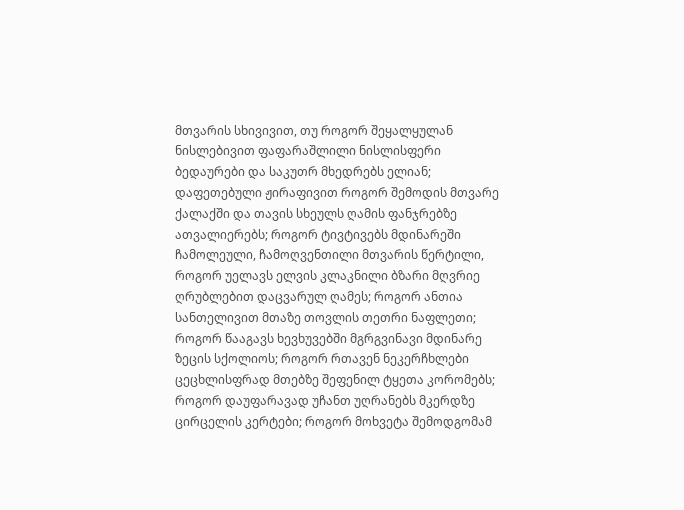მთვარის სხივივით, თუ როგორ შეყალყულან ნისლებივით ფაფარაშლილი ნისლისფერი ბედაურები და საკუთრ მხედრებს ელიან; დაფეთებული ჟირაფივით როგორ შემოდის მთვარე ქალაქში და თავის სხეულს ღამის ფანჯრებზე ათვალიერებს; როგორ ტივტივებს მდინარეში ჩამოლეული, ჩამოღვენთილი მთვარის წერტილი, როგორ უელავს ელვის კლაკნილი ბზარი მღვრიე ღრუბლებით დაცვარულ ღამეს; როგორ ანთია სანთელივით მთაზე თოვლის თეთრი ნაფლეთი; როგორ წააგავს ხევხუვებში მგრგვინავი მდინარე ზეცის სქოლიოს; როგორ რთავენ ნეკერჩხლები ცეცხლისფრად მთებზე შეფენილ ტყეთა კორომებს; როგორ დაუფარავად უჩანთ უღრანებს მკერდზე ცირცელის კერტები; როგორ მოხვეტა შემოდგომამ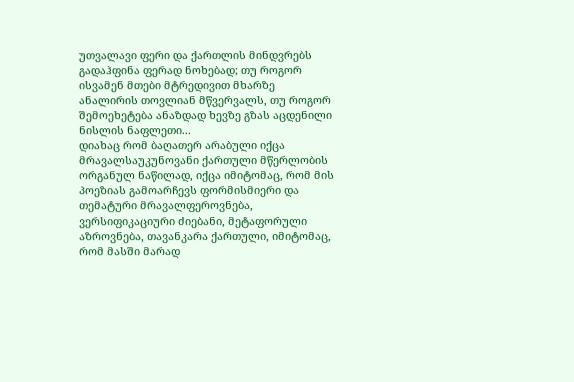უთვალავი ფერი და ქართლის მინდვრებს გადაჰფინა ფერად ნოხებად; თუ როგორ ისვამენ მთები მტრედივით მხარზე ანალირის თოვლიან მწვერვალს, თუ როგორ შემოეხეტება ანაზდად ხევზე გზას აცდენილი ნისლის ნაფლეთი...
დიახაც რომ ბაღათერ არაბული იქცა მრავალსაუკუნოვანი ქართული მწერლობის ორგანულ ნაწილად, იქცა იმიტომაც, რომ მის პოეზიას გამოარჩევს ფორმისმიერი და თემატური მრავალფეროვნება, ვერსიფიკაციური ძიებანი, მეტაფორული აზროვნება, თავანკარა ქართული, იმიტომაც, რომ მასში მარად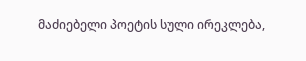მაძიებელი პოეტის სული ირეკლება,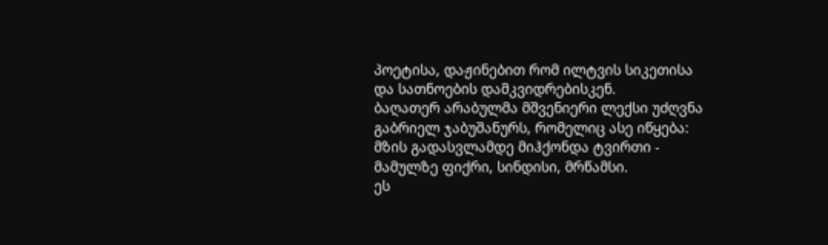პოეტისა, დაჟინებით რომ ილტვის სიკეთისა და სათნოების დამკვიდრებისკენ.
ბაღათერ არაბულმა მშვენიერი ლექსი უძღვნა გაბრიელ ჯაბუშანურს, რომელიც ასე იწყება:
მზის გადასვლამდე მიჰქონდა ტვირთი -
მამულზე ფიქრი, სინდისი, მრწამსი.
ეს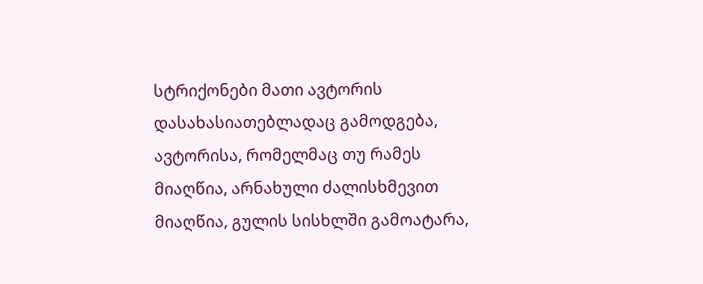სტრიქონები მათი ავტორის დასახასიათებლადაც გამოდგება, ავტორისა, რომელმაც თუ რამეს მიაღწია, არნახული ძალისხმევით მიაღწია, გულის სისხლში გამოატარა,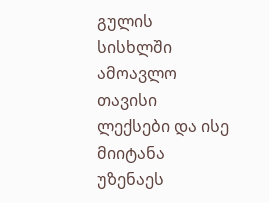გულის სისხლში ამოავლო თავისი ლექსები და ისე მიიტანა უზენაეს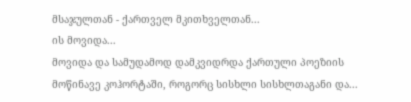მსაჯულთან - ქართველ მკითხველთან...
ის მოვიდა...
მოვიდა და სამუდამოდ დამკვიდრდა ქართული პოეზიის მოწინავე კოჰორტაში, როგორც სისხლი სისხლთაგანი და...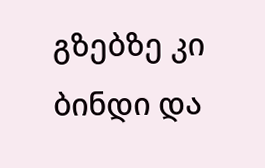გზებზე კი ბინდი და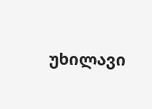უხილავი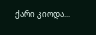ქარი კიოდა...